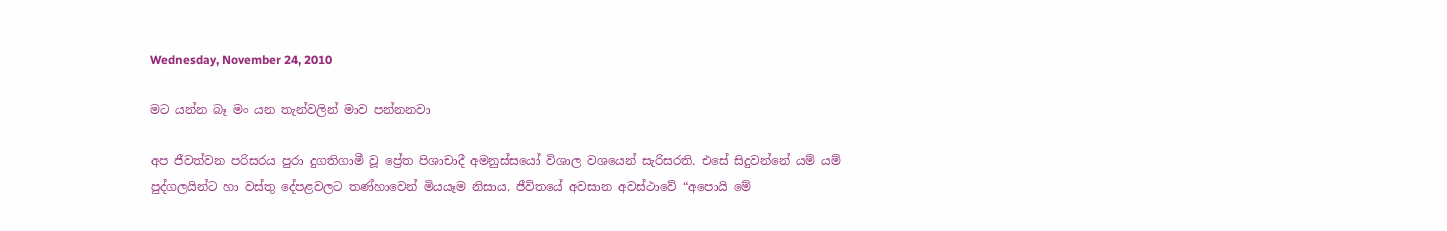Wednesday, November 24, 2010

මට යන්න බෑ මං යන තැන්වලින් මාව පන්නනවා

අප ජීවත්වන පරිසරය පුරා දුගතිගාමී වූ ප්‍රේත පිශාචාදී අමනුස්සයෝ විශාල වශයෙන් සැරිසරති. එසේ සිදුවන්නේ යම් යම් පුද්ගලයින්ට හා වස්තු දේපළවලට තණ්හාවෙන් මියයෑම නිසාය. ජීවිතයේ අවසාන අවස්ථාවේ “අපොයි මේ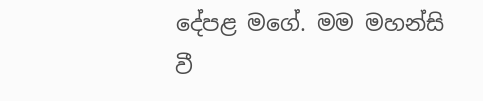දේපළ මගේ. මම මහන්සි වී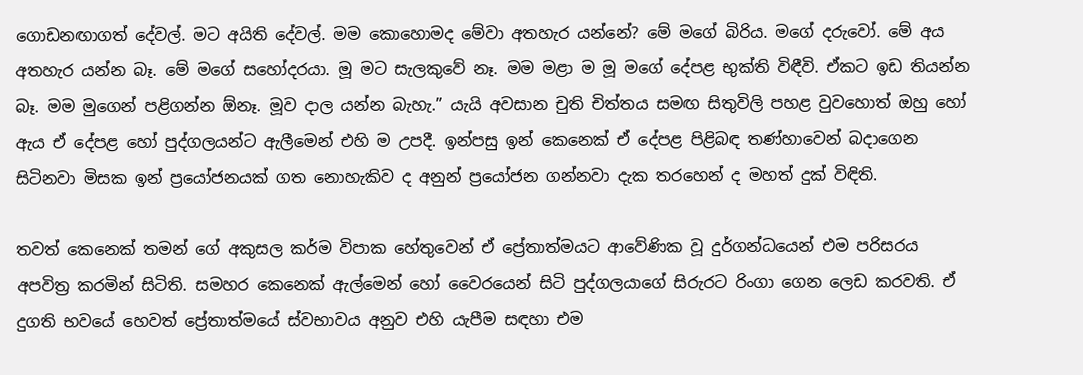ගොඩනඟාගත් දේවල්. මට අයිති දේවල්. මම කොහොමද මේවා අතහැර යන්නේ? මේ මගේ බිරිය. මගේ දරුවෝ. මේ අය අතහැර යන්න බෑ. මේ මගේ සහෝදරයා. මූ මට සැලකුවේ නෑ. මම මළා ම මූ මගේ දේපළ භුක්ති විඳීවි. ඒකට ඉඩ තියන්න බෑ. මම මුගෙන් පළිගන්න ඕනෑ. මූව දාල යන්න බැහැ.” යැයි අවසාන චුති චිත්තය සමඟ සිතුවිලි පහළ වුවහොත් ඔහු හෝ ඇය ඒ දේපළ හෝ පුද්ගලයන්ට ඇලීමෙන් එහි ම උපදී. ඉන්පසු ඉන් කෙනෙක් ඒ දේපළ පිළිබඳ තණ්හාවෙන් බදාගෙන සිටිනවා මිසක ඉන් ප්‍රයෝජනයක් ගත නොහැකිව ද අනුන් ප්‍රයෝජන ගන්නවා දැක තරහෙන් ද මහත් දුක් විඳිති.

තවත් කෙනෙක් තමන් ගේ අකුසල කර්ම විපාක හේතුවෙන් ඒ ප්‍රේතාත්මයට ආවේණික වූ දුර්ගන්ධයෙන් එම පරිසරය අපවිත්‍ර කරමින් සිටිති. සමහර කෙනෙක් ඇල්මෙන් හෝ වෛරයෙන් සිටි පුද්ගලයාගේ සිරුරට රිංගා ගෙන ලෙඩ කරවති. ඒ දුගති භවයේ හෙවත් ප්‍රේතාත්මයේ ස්වභාවය අනුව එහි යැපීම සඳහා එම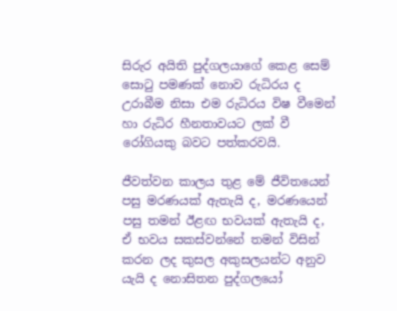සිරුර අයිති පුද්ගලයාගේ කෙළ සෙම් සොටු පමණක් නොව රුධිරය ද උරාබීම නිසා එම රුධිරය විෂ වීමෙන් හා රුධිර හීනතාවයට ලක් වී රෝගියකු බවට පත්කරවයි.

ජීවත්වන කාලය තුළ මේ ජීවිතයෙන් පසු මරණයක් ඇතැයි ද, මරණයෙන් පසු තමන් ඊළඟ භවයක් ඇතැයි ද, ඒ භවය සකස්වන්නේ තමන් විසින් කරන ලද කුසල අකුසලයන්ට අනුව යැයි ද නොසිතන පුද්ගලයෝ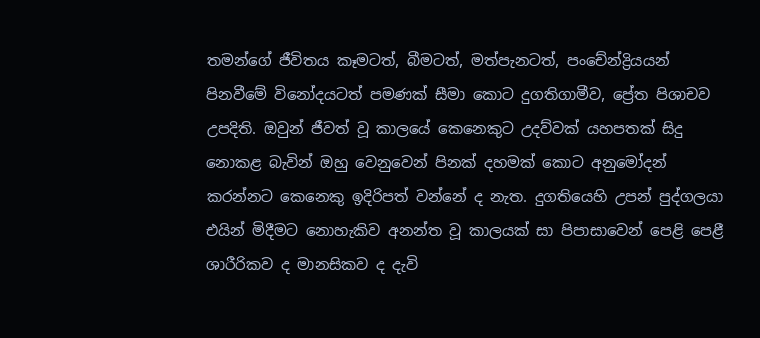තමන්ගේ ජීවිතය කෑමටත්, බීමටත්, මත්පැනටත්, පංචේන්ද්‍රියයන් පිනවීමේ විනෝදයටත් පමණක් සීමා කොට දුගතිගාමීව, ප්‍රේත පිශාචව උපදිති. ඔවුන් ජීවත් වූ කාලයේ කෙනෙකුට උදව්වක් යහපතක් සිදු නොකළ බැවින් ඔහු වෙනුවෙන් පිනක් දහමක් කොට අනුමෝදන් කරන්නට කෙනෙකු ඉදිරිපත් වන්නේ ද නැත. දුගතියෙහි උපන් පුද්ගලයා එයින් මිදීමට නොහැකිව අනන්ත වූ කාලයක් සා පිපාසාවෙන් පෙළි පෙළී ශාරීරිකව ද මානසිකව ද දැවි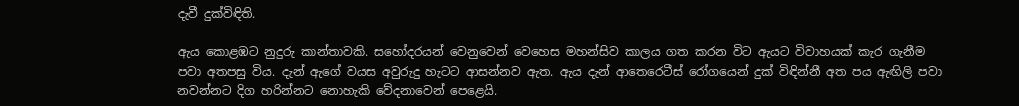දැවී දුක්විඳිති.

ඇය කොළඹට නුදුරු කාන්තාවකි. සහෝදරයන් වෙනුවෙන් වෙහෙස මහන්සිව කාලය ගත කරන විට ඇයට විවාහයක් කැර ගැනීම පවා අතපසු විය. දැන් ඇගේ වයස අවුරුදු හැටට ආසන්නව ඇත. ඇය දැන් ආතෙරෙටීස් රෝගයෙන් දුක් විඳින්නී අත පය ඇඟිලි පවා නවන්නට දිග හරින්නට නොහැකි වේදනාවෙන් පෙළෙයි.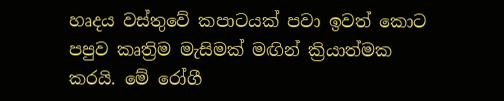හෘදය වස්තුවේ කපාටයක් පවා ඉවත් කොට පපුව කෘත්‍රිම මැසිමක් මඟින් ක්‍රියාත්මක කරයි. මේ රෝගී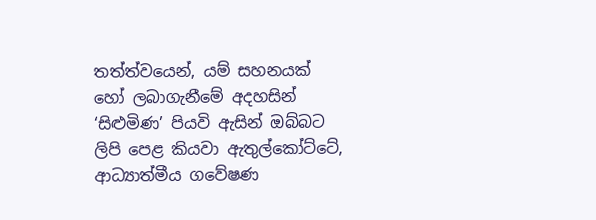තත්ත්වයෙන්, යම් සහනයක් හෝ ලබාගැනීමේ අදහසින් ‘සිළුමිණ’ පියවි ඇසින් ඔබ්බට ලිපි පෙළ කියවා ඇතුල්කෝට්ටේ, ආධ්‍යාත්මීය ගවේෂණ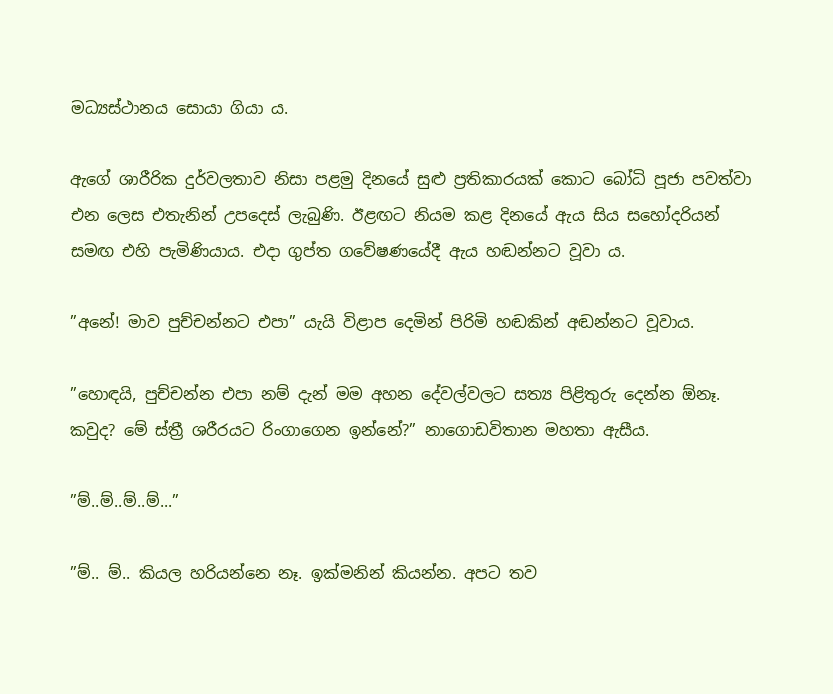මධ්‍යස්ථානය සොයා ගියා ය.

ඇගේ ශාරීරික දුර්වලතාව නිසා පළමු දිනයේ සුළු ප්‍රතිකාරයක් කොට බෝධි පූජා පවත්වා එන ලෙස එතැනින් උපදෙස් ලැබුණි. ඊළඟට නියම කළ දිනයේ ඇය සිය සහෝදරියන් සමඟ එහි පැමිණියාය. එදා ගුප්ත ගවේෂණයේදී ඇය හඬන්නට වූවා ය.

”අනේ! මාව පුච්චන්නට එපා” යැයි විළාප දෙමින් පිරිමි හඬකින් අඬන්නට වූවාය.

”හොඳයි, පුච්චන්න එපා නම් දැන් මම අහන දේවල්වලට සත්‍ය පිළිතුරු දෙන්න ඕනෑ. කවුද? මේ ස්ත්‍රී ශරීරයට රිංගාගෙන ඉන්නේ?” නාගොඩවිතාන මහතා ඇසීය.

”ම්..ම්..ම්..ම්...”

”ම්.. ම්.. කියල හරියන්නෙ නෑ. ඉක්මනින් කියන්න. අපට තව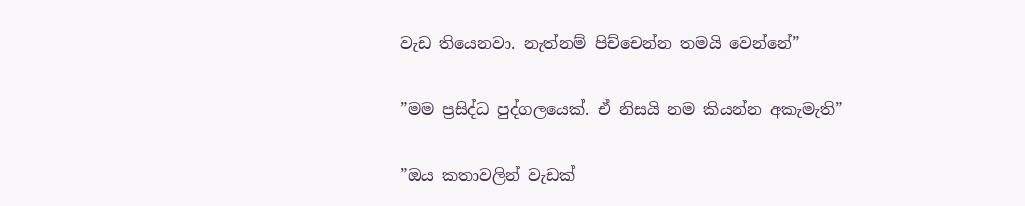වැඩ තියෙනවා. නැත්නම් පිච්චෙන්න තමයි වෙන්නේ”

”මම ප්‍රසිද්ධ පුද්ගලයෙක්. ඒ නිසයි නම කියන්න අකැමැති”

”ඔය කතාවලින් වැඩක්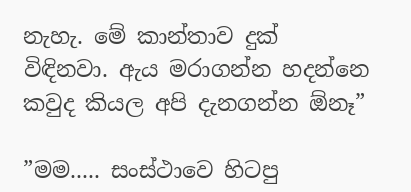නැහැ. මේ කාන්තාව දුක් විඳිනවා. ඇය මරාගන්න හදන්නෙ කවුද කියල අපි දැනගන්න ඕනෑ”

”මම..... සංස්ථාවෙ හිටපු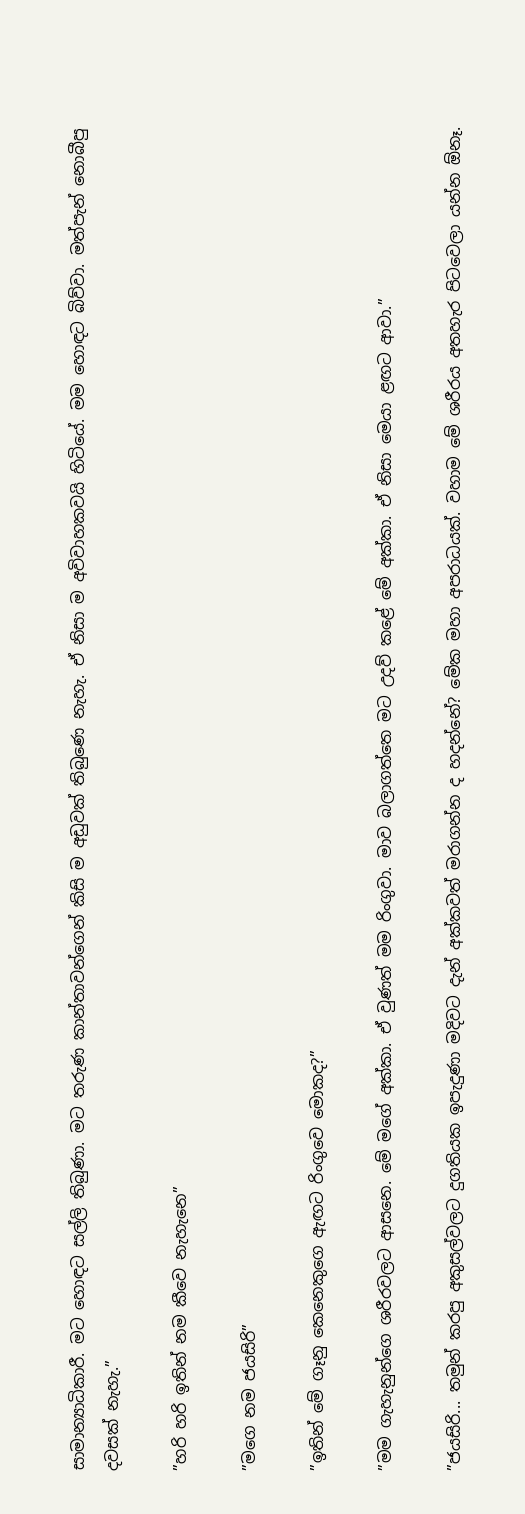සාමාන්‍යාධිකාරී. මට හොඳට සල්ලි තිබුණා. මට තරුණ කාන්තාවන්ගෙන් කිසි ම අඩුවක් තිබුණෙ නැහැ. ඒ නිසා ම අවිවාහකවයි හිටියේ. මම හොඳට බිව්වා. මත්පැන් නොබීපු දවසක් නැහැ.”

”හරි හරි ඉතින් නම කීවෙ නැහැනෙ”

”මගෙ නම ජයසිරි”

”ඉතින් මේ ගෑනු කෙනෙකුගෙ ඇඟට රිංගුවෙ මොකද?”

”මම ගැහැනුන්ගෙ ශරීරවලට ආසනෙ. මේ මගේ අක්කා. ඒ වුණත් මම රිංගුවා. මාව බලාගත්තෙ මට උදව් කළේ මේ අක්කා. ඒ නිසා මෙයා ළඟට ආවා.”

”ජයසිරි... තමුන් කරපු අකුසල්වලට දුගතියක ඉපැදුණා මදිවට දැන් අක්කවත් මරාගන්න ද හදන්නේ? මේක මහා අපරාධයක්. වහාම මේ ශරීරය අතහැර පිටවෙලා යන්න ඕනෑ.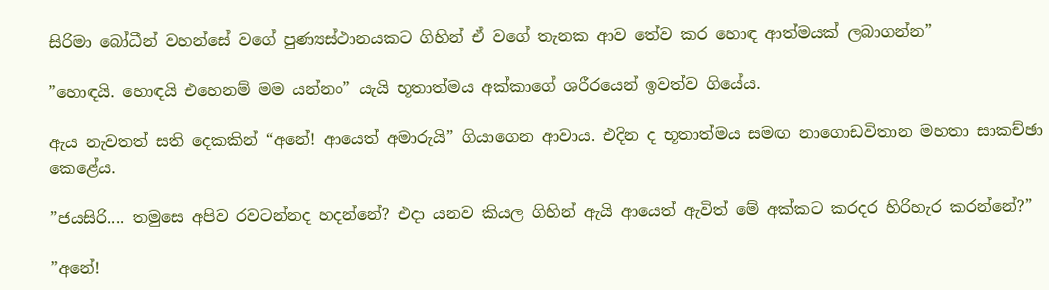සිරිමා බෝධීන් වහන්සේ වගේ පුණ්‍යස්ථානයකට ගිහින් ඒ වගේ තැනක ආව තේව කර හොඳ ආත්මයක් ලබාගන්න”

”හොඳයි. හොඳයි එහෙනම් මම යන්නං” යැයි භූතාත්මය අක්කාගේ ශරීරයෙන් ඉවත්ව ගියේය.

ඇය නැවතත් සති දෙකකින් “අනේ! ආයෙත් අමාරුයි” ගියාගෙන ආවාය. එදින ද භූතාත්මය සමඟ නාගොඩවිතාන මහතා සාකච්ඡා කෙළේය.

”ජයසිරි.... තමුසෙ අපිව රවටන්නද හදන්නේ? එදා යනව කියල ගිහින් ඇයි ආයෙත් ඇවිත් මේ අක්කට කරදර හිරිහැර කරන්නේ?”

”අනේ!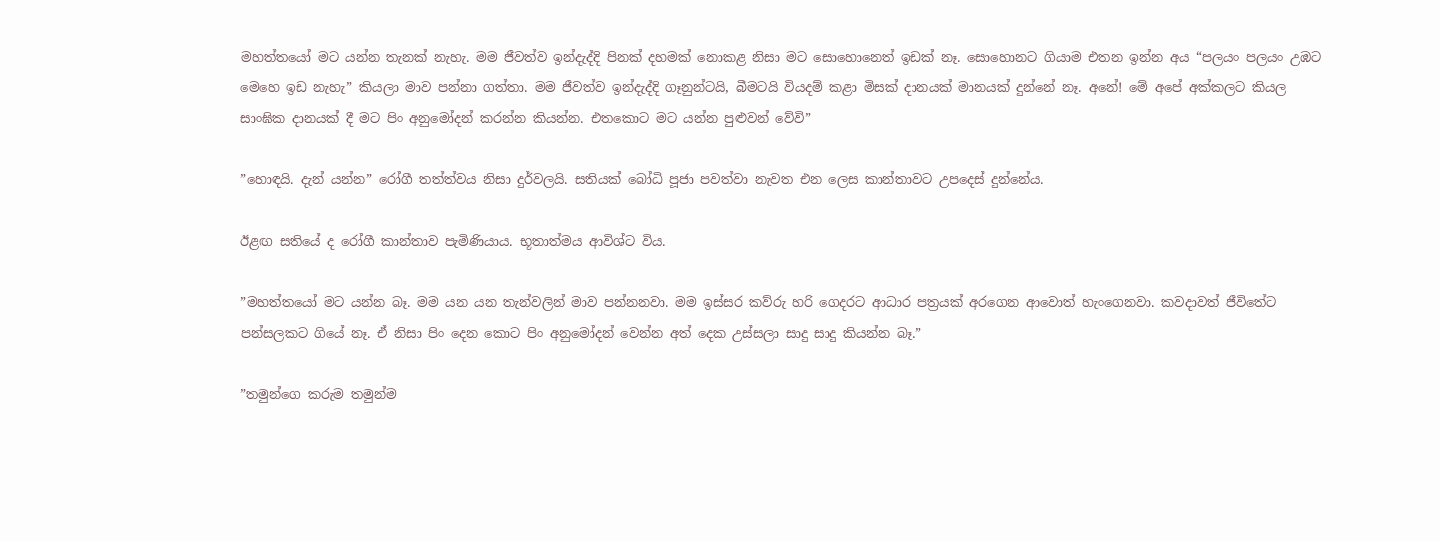මහත්තයෝ මට යන්න තැනක් නැහැ. මම ජීවත්ව ඉන්දැද්දි පිනක් දහමක් නොකළ නිසා මට සොහොනෙත් ඉඩක් නෑ. සොහොනට ගියාම එතන ඉන්න අය “පලයං පලයං උඹට මෙහෙ ඉඩ නැහැ” කියලා මාව පන්නා ගත්තා. මම ජීවත්ව ඉන්දැද්දි ගෑනුන්ටයි, බීමටයි වියදම් කළා මිසක් දානයක් මානයක් දුන්නේ නෑ. අනේ! මේ අපේ අක්කලට කියල සාංඝික දානයක් දී මට පිං අනුමෝදන් කරන්න කියන්න. එතකොට මට යන්න පුළුවන් වේවි”

”හොඳයි. දැන් යන්න” රෝගී තත්ත්වය නිසා දුර්වලයි. සතියක් බෝධි පූජා පවත්වා නැවත එන ලෙස කාන්තාවට උපදෙස් දුන්නේය.

ඊළඟ සතියේ ද රෝගී කාන්තාව පැමිණියාය. භූතාත්මය ආවිශ්ට විය.

”මහත්තයෝ මට යන්න බෑ. මම යන යන තැන්වලින් මාව පන්නනවා. මම ඉස්සර කව්රු හරි ගෙදරට ආධාර පත්‍රයක් අරගෙන ආවොත් හැංගෙනවා. කවදාවත් ජීවිතේට පන්සලකට ගියේ නෑ. ඒ නිසා පිං දෙන කොට පිං අනුමෝදන් වෙන්න අත් දෙක උස්සලා සාදු සාදු කියන්න බෑ.”

”තමුන්ගෙ කරුම තමුන්ම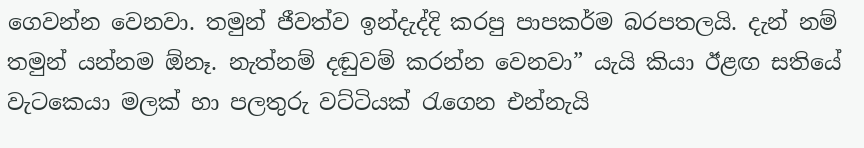ගෙවන්න වෙනවා. තමුන් ජීවත්ව ඉන්දැද්දි කරපු පාපකර්ම බරපතලයි. දැන් නම් තමුන් යන්නම ඕනෑ. නැත්නම් දඬුවම් කරන්න වෙනවා” යැයි කියා ඊළඟ සතියේ වැටකෙයා මලක් හා පලතුරු වට්ටියක් රැගෙන එන්නැයි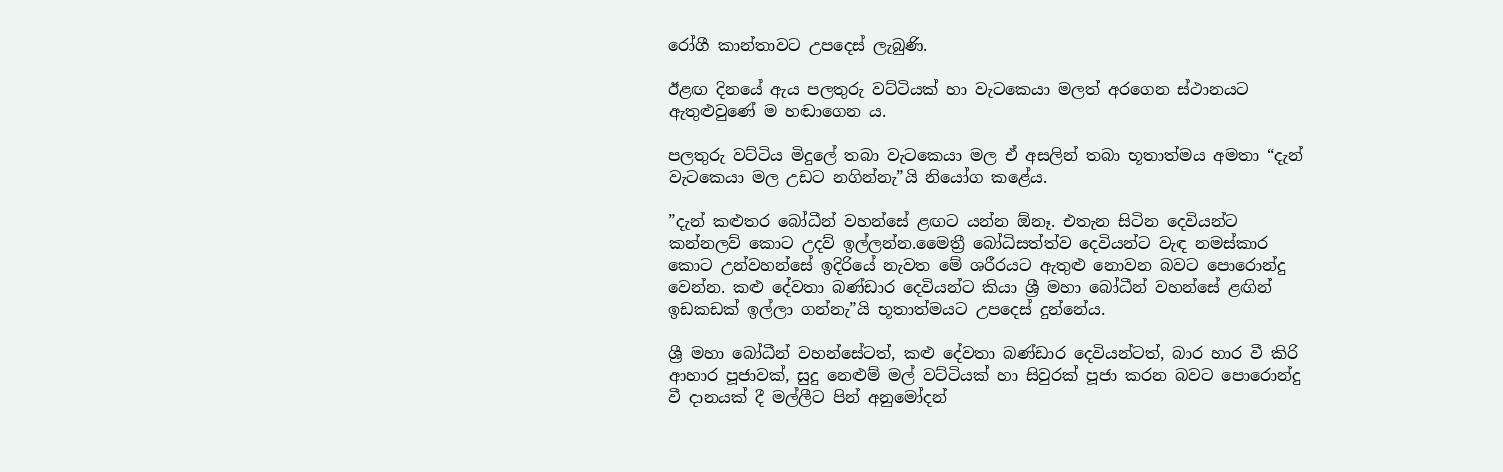රෝගී කාන්තාවට උපදෙස් ලැබුණි.

ඊළඟ දිනයේ ඇය පලතුරු වට්ටියක් හා වැටකෙයා මලත් අරගෙන ස්ථානයට ඇතුළුවුණේ ම හඬාගෙන ය.

පලතුරු වට්ටිය මිදුලේ තබා වැටකෙයා මල ඒ අසලින් තබා භූතාත්මය අමතා “දැන් වැටකෙයා මල උඩට නගින්නැ”යි නියෝග කළේය.

”දැන් කළුතර බෝධීන් වහන්සේ ළඟට යන්න ඕනෑ. එතැන සිටින දෙවියන්ට කන්නලව් කොට උදව් ඉල්ලන්න.මෛත්‍රී බෝධිසත්ත්ව දෙවියන්ට වැඳ නමස්කාර කොට උන්වහන්සේ ඉදිරියේ නැවත මේ ශරීරයට ඇතුළු නොවන බවට පොරොන්දු වෙන්න. කළු දේවතා බණ්ඩාර දෙවියන්ට කියා ශ්‍රී මහා බෝධීන් වහන්සේ ළඟින් ඉඩකඩක් ඉල්ලා ගන්නැ”යි භූතාත්මයට උපදෙස් දුන්නේය.

ශ්‍රී මහා බෝධීන් වහන්සේටත්, කළු දේවතා බණ්ඩාර දෙවියන්ටත්, බාර හාර වී කිරි ආහාර පූජාවක්, සුදු නෙළුම් මල් වට්ටියක් හා සිවුරක් පූජා කරන බවට පොරොන්දු වී දානයක් දී මල්ලීට පින් අනුමෝදන්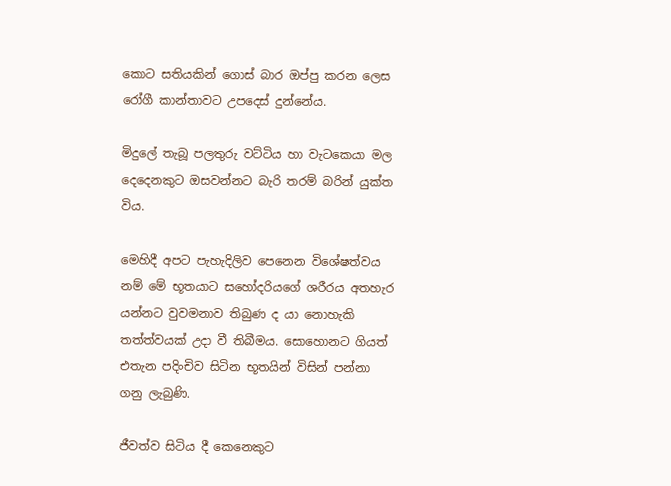කොට සතියකින් ගොස් බාර ඔප්පු කරන ලෙස රෝගී කාන්තාවට උපදෙස් දුන්නේය.

මිදුලේ තැබූ පලතුරු වට්ටිය හා වැටකෙයා මල දෙදෙනකුට ඔසවන්නට බැරි තරම් බරින් යුක්ත විය.

මෙහිදී අපට පැහැදිලිව පෙනෙන විශේෂත්වය නම් මේ භූතයාට සහෝදරියගේ ශරීරය අතහැර යන්නට වුවමනාව තිබුණ ද යා නොහැකි තත්ත්වයක් උදා වී තිබීමය. සොහොනට ගියත් එතැන පදිංචිව සිටින භූතයින් විසින් පන්නා ගනු ලැබුණි.

ජීවත්ව සිටිය දී කෙනෙකුට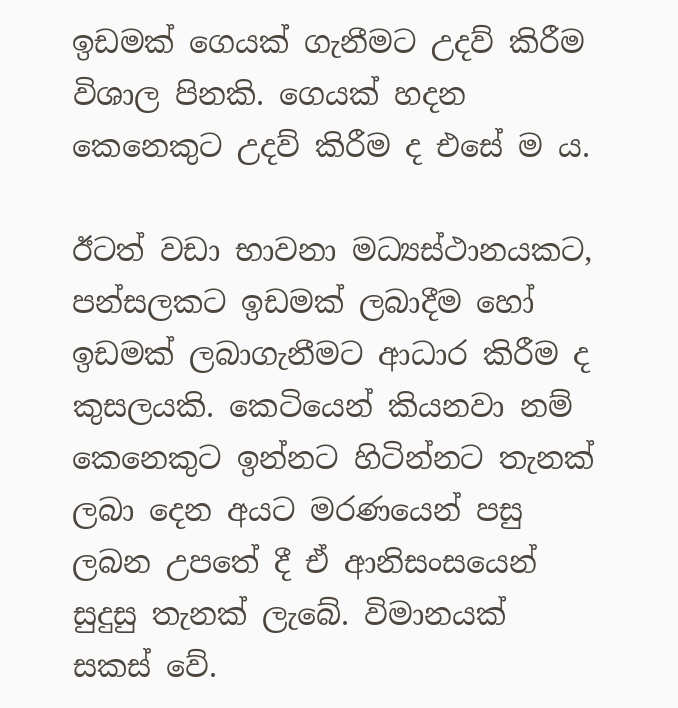ඉඩමක් ගෙයක් ගැනීමට උදව් කිරීම විශාල පිනකි. ගෙයක් හදන කෙනෙකුට උදව් කිරීම ද එසේ ම ය.

ඊටත් වඩා භාවනා මධ්‍යස්ථානයකට, පන්සලකට ඉඩමක් ලබාදීම හෝ ඉඩමක් ලබාගැනීමට ආධාර කිරීම ද කුසලයකි. කෙටියෙන් කියනවා නම් කෙනෙකුට ඉන්නට හිටින්නට තැනක් ලබා දෙන අයට මරණයෙන් පසු ලබන උපතේ දී ඒ ආනිසංසයෙන් සුදුසු තැනක් ලැබේ. විමානයක් සකස් වේ.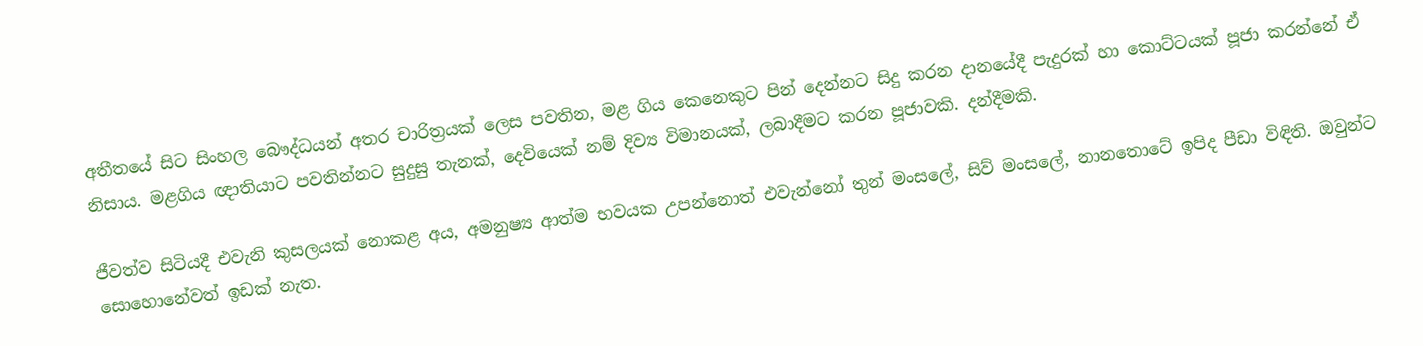අතීතයේ සිට සිංහල බෞද්ධයන් අතර චාරිත්‍රයක් ලෙස පවතින, මළ ගිය කෙනෙකුට පින් දෙන්නට සිදු කරන දානයේදී පැදුරක් හා කොට්ටයක් පූජා කරන්නේ ඒ නිසාය. මළගිය ඥාතියාට පවතින්නට සුදුසු තැනක්, දෙවියෙක් නම් දිව්‍ය විමානයක්, ලබාදීමට කරන පූජාවකි. දන්දීමකි.

ජීවත්ව සිටියදී එවැනි කුසලයක් නොකළ අය, අමනුෂ්‍ය ආත්ම භවයක උපන්නොත් එවැන්නෝ තුන් මංසලේ, සිව් මංසලේ, නානතොටේ ඉපිද පීඩා විඳිති. ඔවුන්ට සොහොනේවත් ඉඩක් නැත.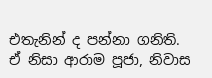එතැනින් ද පන්නා ගනිති. ඒ නිසා ආරාම පූජා, නිවාස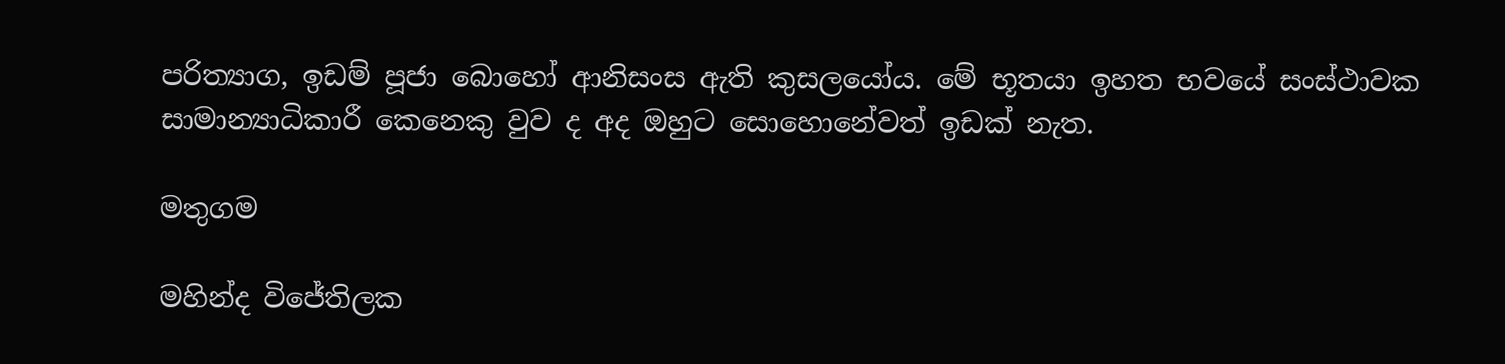පරිත්‍යාග, ඉඩම් පූජා බොහෝ ආනිසංස ඇති කුසලයෝය. මේ භූතයා ඉහත භවයේ සංස්ථාවක සාමාන්‍යාධිකාරී කෙනෙකු වුව ද අද ඔහුට සොහොනේවත් ඉඩක් නැත.

මතුගම

මහින්ද විජේතිලක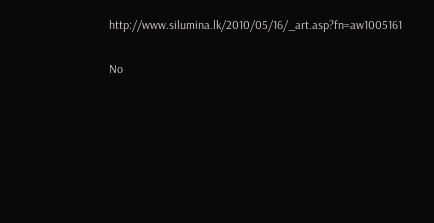http://www.silumina.lk/2010/05/16/_art.asp?fn=aw1005161

No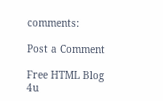comments:

Post a Comment

Free HTML Blog 4u